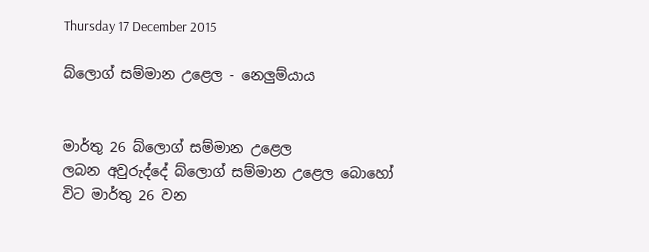Thursday 17 December 2015

බ්ලොග් සම්මාන උළෙල - නෙලුම්යාය


මාර්තු 26 බ්ලොග් සම්මාන උළෙල
ලබන අවුරුද්දේ බ්ලොග් සම්මාන උළෙල බොහෝ විට මාර්තු 26 වන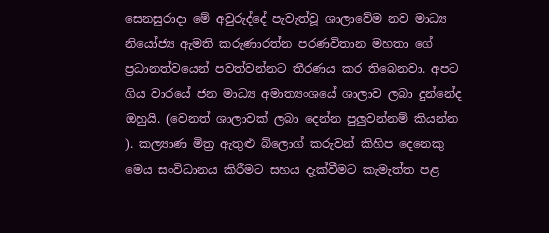සෙනසුරාදා මේ අවුරුද්දේ පැවැත්වූ ශාලාවේම නව මාධ්‍ය නියෝජ්‍ය ඇමති කරුණාරත්න පරණවිතාන මහතා ගේ ප්‍රධානත්වයෙන් පවත්වන්නට තීරණය කර තිබෙනවා. අපට ගිය වාරයේ ජන මාධ්‍ය අමාත්‍යංශයේ ශාලාව ලබා දුන්නේද ඔහුයි. (වෙනත් ශාලාවක් ලබා දෙන්න පුලුවන්නම් කියන්න ). කල්‍යාණ මිත්‍ර ඇතුළු බ්ලොග් කරුවන් කිහිප දෙනෙකු මෙය සංවිධානය කිරීමට සහය දැක්වීමට කැමැත්ත පළ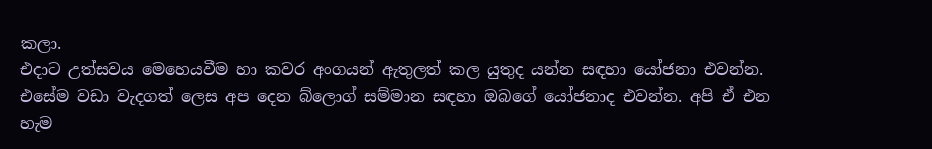කලා.
එදාට උත්සවය මෙහෙයවීම හා කවර අංගයන් ඇතුලත් කල යුතුද යන්න සඳහා යෝජනා එවන්න.
එසේම වඩා වැදගත් ලෙස අප දෙන බ්ලොග් සම්මාන සඳහා ඔබගේ යෝජනාද එවන්න. අපි ඒ එන හැම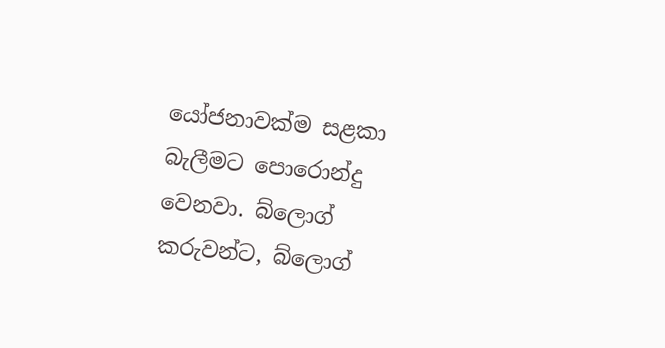යෝජනාවක්ම සළකා බැලීමට පොරොන්දු වෙනවා. බ්ලොග් කරුවන්ට, බ්ලොග්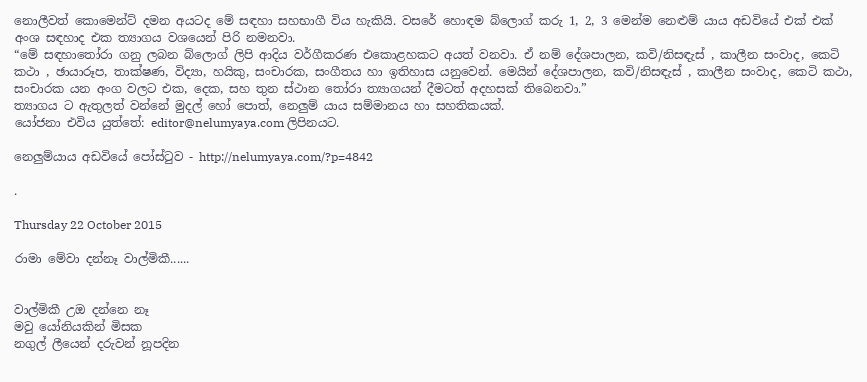නොලීවත් කොමෙන්ට් දමන අයටද මේ සඳහා සහභාගී විය හැකියි. වසරේ හොඳම බ්ලොග් කරු 1, 2, 3 මෙන්ම නෙළුම් යාය අඩවියේ එක් එක් අංශ සඳහාද එක ත්‍යාගය වශයෙන් පිරි නමනවා.
“මේ සඳහාතෝරා ගනු ලබන බ්ලොග් ලිපි ආදිය වර්ගීකරණ එකොළහකට අයත් වනවා. ඒ නම් දේශපාලන, කවි/නිසඳැස් , කාලීන සංවාද, කෙටි කථා , ඡායාරූප, තාක්ෂණ, විද්‍යා, හයිකු, සංචාරක, සංගීතය හා ඉතිහාස යනුවෙන්. මෙයින් දේශපාලන, කවි/නිසඳැස් , කාලීන සංවාද, කෙටි කථා, සංචාරක යන අංග වලට එක, දෙක, සහ තුන ස්ථාන තෝරා ත්‍යාගයන් දීමටත් අදහසක් තිබෙනවා.”
ත්‍යාගය ට ඇතුලත් වන්නේ මුදල් හෝ පොත්, නෙලුම් යාය සම්මානය හා සහතිකයක්.
යෝජනා එවිය යුත්තේ: editor@nelumyaya.com ලිපිනයට.

නෙලුම්යාය අඩවියේ පෝස්ටුව - http://nelumyaya.com/?p=4842

.

Thursday 22 October 2015

රාමා මේවා දන්නෑ වාල්මිකී......


වාල්මිකී උඔ දන්නෙ නෑ
මවු යෝනියකින් මිසක
නගුල් ලීයෙන් දරුවන් නූපදින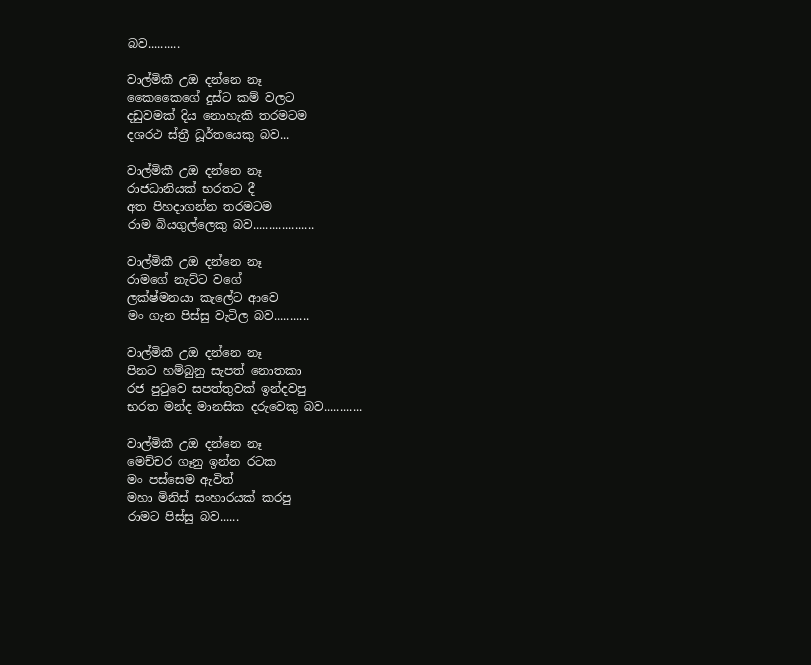බව..........

වාල්මිකී උඔ දන්නෙ නෑ
කෛකෛගේ දුස්ට කම් වලට
දඩුවමක් දිය නොහැකි තරමටම
දශරථ ස්ත්‍රී ධූර්තයෙකු බව...

වාල්මිකී උඔ දන්නෙ නෑ
රාජධානියක් භරතට දී
අත පිහදාගන්න තරමටම
රාම බියගුල්ලෙකු බව...................

වාල්මිකී උඔ දන්නෙ නෑ
රාමගේ නැට්ට වගේ
ලක්ෂ්මනයා කැලේට ආවෙ
මං ගැන පිස්සු වැටිල බව...........

වාල්මිකී උඔ දන්නෙ නෑ
පිනට හම්බුනු සැපත් නොතකා
රජ පුටුවෙ සපත්තුවක් ඉන්දවපු
භරත මන්ද මානසික දරුවෙකු බව............

වාල්මිකී උඔ දන්නෙ නෑ
මෙච්චර ගෑනු ඉන්න රටක
මං පස්සෙම ඇවිත්
මහා මිනිස් සංහාරයක් කරපු
රාමට පිස්සු බව......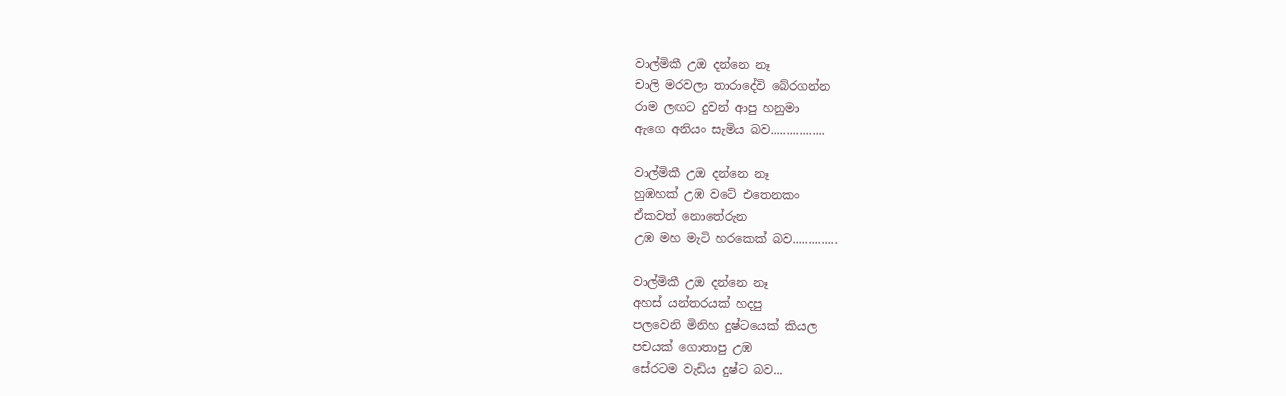වාල්මිකී උඔ දන්නෙ නෑ
චාලි මරවලා තාරාදේවි බේරගන්න
රාම ලඟට දුවන් ආපු හනුමා
ඇගෙ අනියං සැමිය බව.................

වාල්මිකී උඔ දන්නෙ නෑ
හුඹහක් උඹ වටේ එතෙනකං
ඒකවත් නොතේරුන
උඹ මහ මැටි හරකෙක් බව..............

වාල්මිකී උඔ දන්නෙ නෑ
අහස් යන්තරයක් හදපු
පලවෙනි මිනිහ දුෂ්ටයෙක් කියල
පචයක් ගොතාපු උඹ
සේරටම වැඩිය දුෂ්ට බව...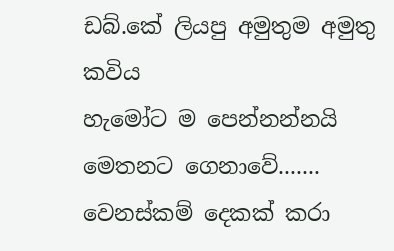ඩබ්.කේ ලියපු අමුතුම අමුතු කවිය
හැමෝට ම පෙන්නන්නයි
මෙතනට ගෙනාවේ.......
වෙනස්කම් දෙකක් කරා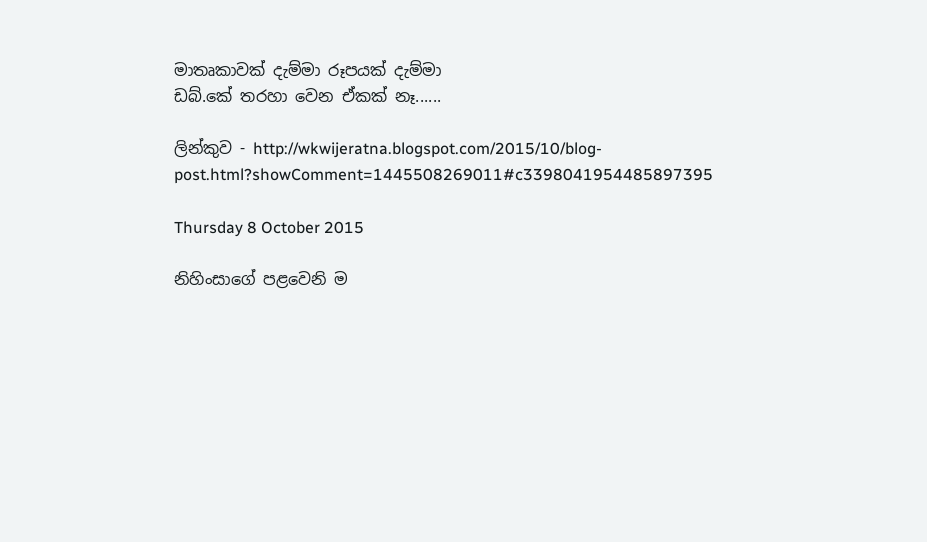මාතෘකාවක් දැම්මා රූපයක් දැම්මා
ඩබ්.කේ තරහා වෙන ඒකක් නෑ......

ලින්කුව - http://wkwijeratna.blogspot.com/2015/10/blog-post.html?showComment=1445508269011#c3398041954485897395

Thursday 8 October 2015

නිහිංසාගේ පළවෙනි ම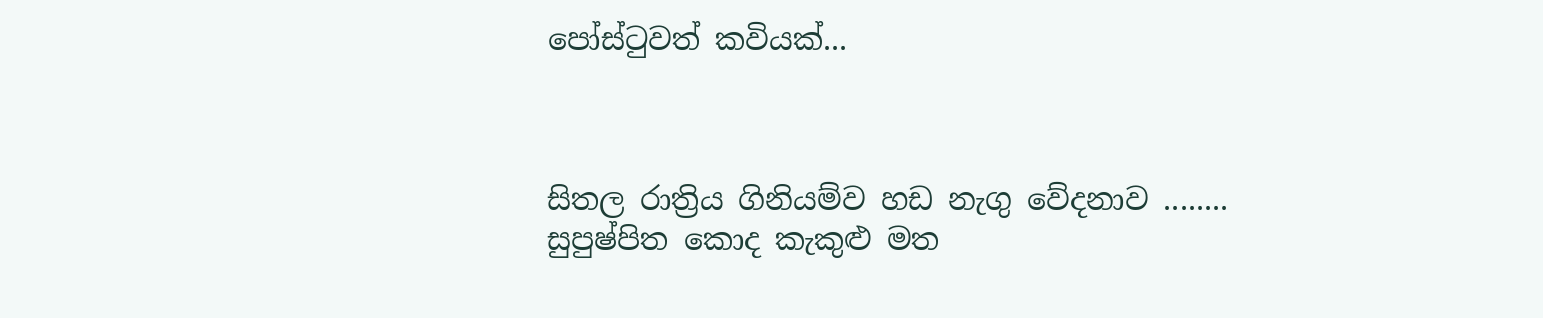පෝස්ටුවත් කවියක්...



සිතල රාත්‍රිය ගිනියම්ව හඩ නැගු වේදනාව ........
සුපුෂ්පිත කොද කැකුළු මත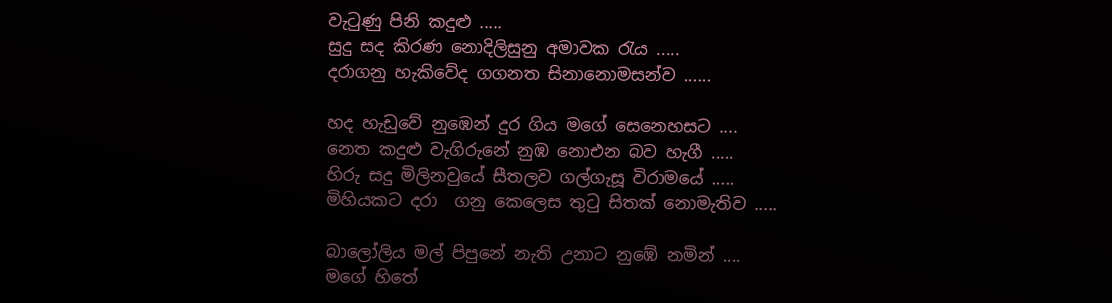වැටුණු පිනි කදුළු .....
සුදු සද කිරණ නොදිලිසුනු අමාවක රැය .....
දරාගනු හැකිවේද ගගනත සිනානොමසන්ව ......

හද හැඩුවේ නුඹෙන් දුර ගිය මගේ සෙනෙහසට ....
නෙත කදුළු වැගිරුනේ නුඹ නොඑන බව හැගී .....
හිරු සදු මිලිනවුයේ සීතලව ගල්ගැසූ විරාමයේ .....
මිහියකට දරා  ගනු කෙලෙස තුටු සිතක් නොමැතිව .....

බාලෝලිය මල් පිපුනේ නැති උනාට නුඹේ නමින් ....
මගේ හිතේ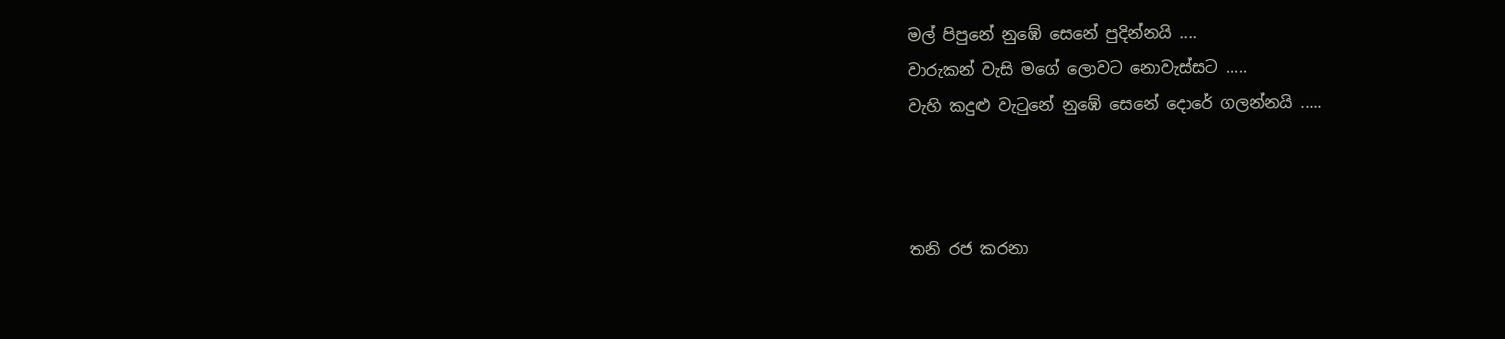මල් පිපුනේ නුඹේ සෙනේ පුදින්නයි ....
වාරුකන් වැසි මගේ ලොවට නොවැස්සට .....
වැහි කදුළු වැටුනේ නුඹේ සෙනේ දොරේ ගලන්නයි .....



තනි රජ කරනා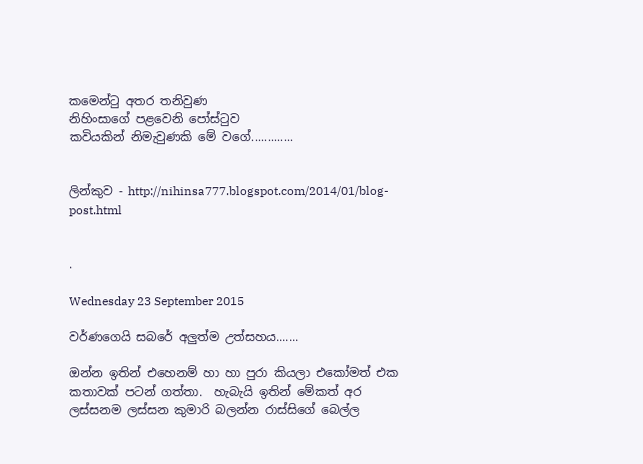කමෙන්ටු අතර තනිවුණ
නිහිංසාගේ පළවෙනි පෝස්ටුව
කවියකින් නිමැවුණකි මේ වගේ.............


ලින්කුව - http://nihinsa777.blogspot.com/2014/01/blog-post.html


.

Wednesday 23 September 2015

වර්ණගෙයි සබරේ අලුත්ම උත්සහය.......

ඔන්න ඉතින් එහෙනම් හා හා පුරා කියලා එකෝමත් එක කතාවක් පටන් ගත්තා.  හැබැයි ඉතින් මේකත් අර ලස්සනම ලස්සන කුමාරි බලන්න රාස්සිගේ බෙල්ල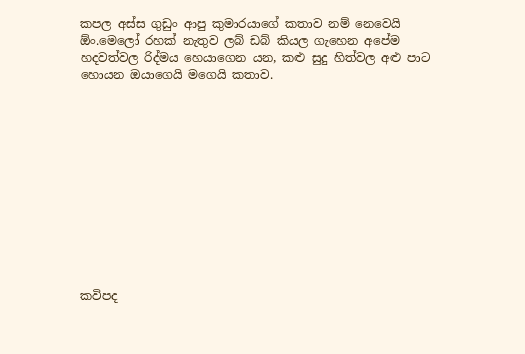කපල අස්ස ගුඩුං ආපු කුමාරයාගේ කතාව නම් නෙවෙයි ඕං.මෙලෝ රහක් නැතුව ලබ් ඩබ් කියල ගැහෙන අපේම හදවත්වල රිද්මය හෙයාගෙන යන, කළු සුදු හිත්වල අළු පාට හොයන ඔයාගෙයි මගෙයි කතාව.












කවිපද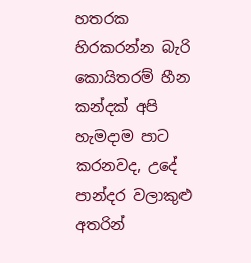හතරක හිරකරන්න බැරි කොයිතරම් හීන කන්දක් අපි හැමදාම පාට
කරනවද, උදේ පාන්දර වලාකුළු අතරින්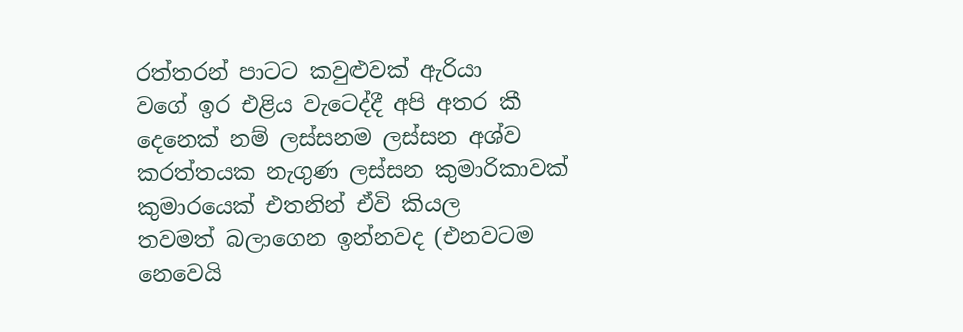රත්තරන් පාටට කවුළුවක් ඇරියා
වගේ ඉර එළිය වැටෙද්දී අපි අතර කී දෙනෙක් නම් ලස්සනම ලස්සන අශ්ව
කරත්තයක නැගුණ ලස්සන කුමාරිකාවක් කුමාරයෙක් එතනින් ඒවි කියල
තවමත් බලාගෙන ඉන්නවද (එනවටම නෙවෙයි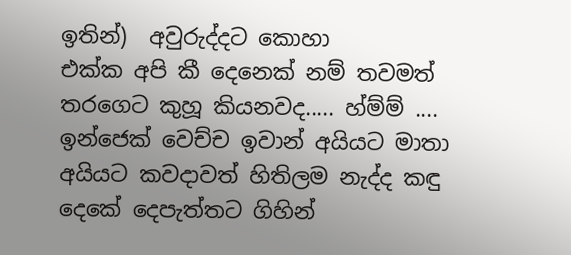ඉතින්)  අවුරුද්දට කොහා
එක්ක අපි කී දෙනෙක් නම් තවමත් තරගෙට කුහූ කියනවද..... හ්ම්ම් ....
ඉන්ජෙක් වෙච්ච ඉවාන් අයියට මාතා අයියට කවදාවත් හිතිලම නැද්ද කඳු
දෙකේ දෙපැත්තට ගිහින්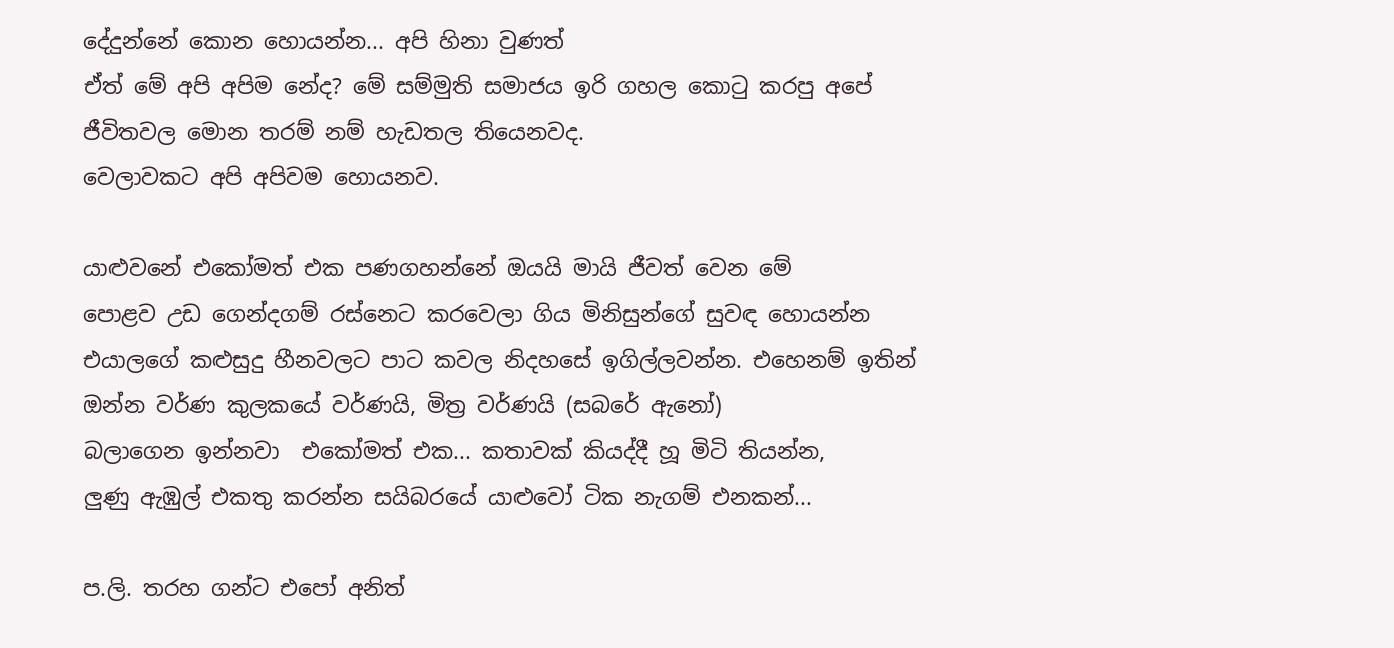දේදුන්නේ කොන හොයන්න... අපි හිනා වුණත්
ඒත් මේ අපි අපිම නේද? මේ සම්මුති සමාජය ඉරි ගහල කොටු කරපු අපේ
ජීවිතවල මොන තරම් නම් හැඩතල තියෙනවද.
වෙලාවකට අපි අපිවම හොයනව.

යාළුවනේ එකෝමත් එක පණගහන්නේ ඔයයි මායි ජීවත් වෙන මේ
පොළව උඩ ගෙන්දගම් රස්නෙට කරවෙලා ගිය මිනිසුන්ගේ සුවඳ හොයන්න
එයාලගේ කළුසුදු හීනවලට පාට කවල නිදහසේ ඉගිල්ලවන්න. එහෙනම් ඉතින්
ඔන්න වර්ණ කුලකයේ වර්ණයි, මිත්‍ර වර්ණයි (සබරේ ඇනෝ)
බලාගෙන ඉන්නවා  එකෝමත් එක... කතාවක් කියද්දී හූ මිටි තියන්න,
ලුණු ඇඹුල් එකතු කරන්න සයිබරයේ යාළුවෝ ටික නැගම් එනකන්...

ප.ලි. තරහ ගන්ට එපෝ අනිත්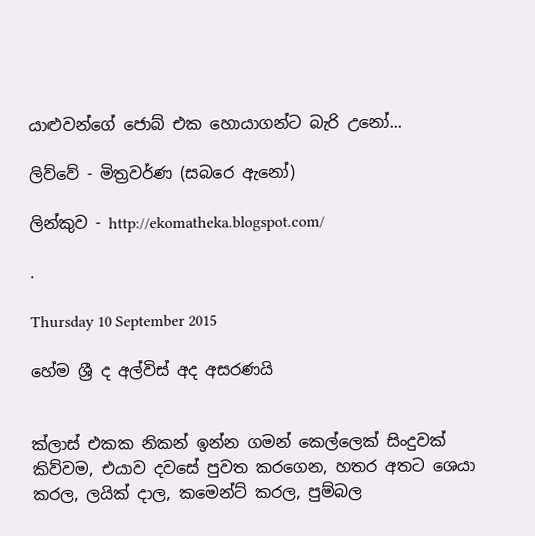යාළුවන්ගේ ජොබ් එක හොයාගන්ට බැරි උනෝ...

ලිව්වේ - මිත්‍රවර්ණ (සබරෙ ඇනෝ)

ලින්කුව - http://ekomatheka.blogspot.com/

.

Thursday 10 September 2015

හේම ශ්‍රී ද අල්විස් අද අසරණයි


ක්ලාස් එකක නිකන් ඉන්න ගමන් කෙල්ලෙක් සිංදුවක් කිව්වම, එයාව දවසේ පුවත කරගෙන, හතර අතට ශෙයා කරල, ලයික් දාල, කමෙන්ට් කරල, පුම්බල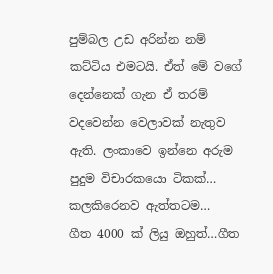පුම්බල උඩ අරින්න නම් කට්ටිය එමටයි. ඒත් මේ වගේ දෙන්නෙක් ගැන ඒ තරම් වදවෙන්න වෙලාවක් නැතුව ඇති. ලංකාවෙ ඉන්නෙ අරුම පුදුම විචාරකයො ටිකක්… කලකිරෙනව ඇත්තටම…
ගීත 4000 ක් ලියු ඔහුත්…ගීත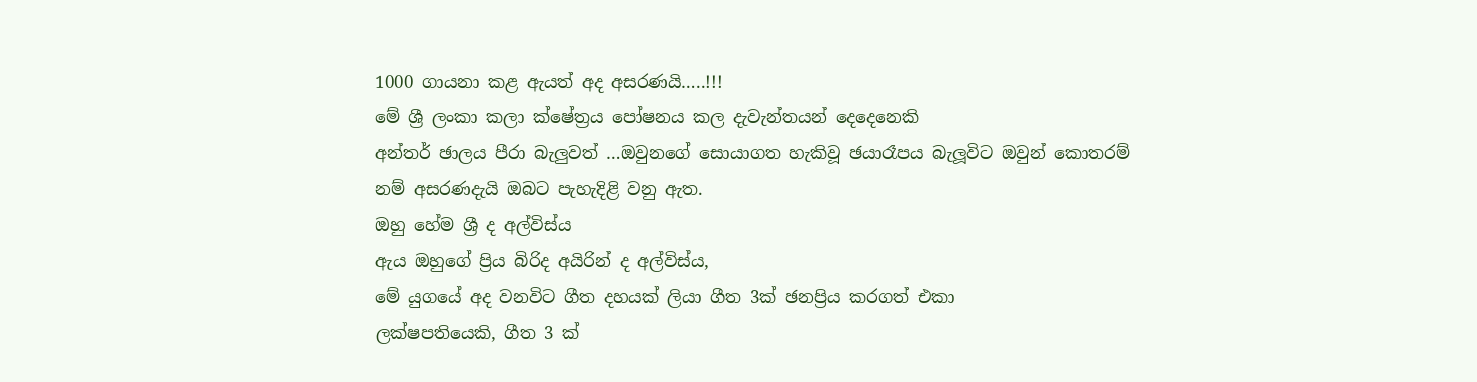1000 ගායනා කළ ඇයත් අද අසරණයි…..!!!
මේ ශ්‍රී ලංකා කලා ක්ෂේත්‍රය පෝෂනය කල දැවැන්තයන් දෙදෙනෙකි
අන්තර් ඡාලය පීරා බැලුවත් …ඔවුනගේ සොයාගත හැකිවූ ඡයාරෑපය බැලූවිට ඔවුන් කොතරම් නම් අසරණදැයි ඔබට පැහැදිළි වනු ඇත.
ඔහු හේම ශ්‍රී ද අල්විස්ය
ඇය ඔහුගේ ප්‍රිය බිරිද අයිරින් ද අල්විස්ය,
මේ යුගයේ අද වනවිට ගීත දහයක් ලියා ගීත 3ක් ඡනප්‍රිය කරගත් එකා
ලක්ෂපතියෙකි, ගීත 3 ක්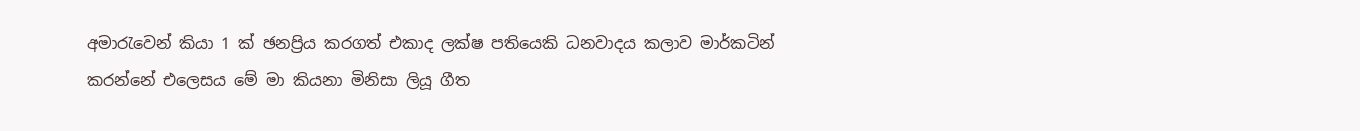අමාරැවෙන් කියා 1 ක් ඡනප්‍රිය කරගත් එකාද ලක්ෂ පතියෙකි ධනවාදය කලාව මාර්කටින් කරන්නේ එලෙසය මේ මා කියනා මිනිසා ලියූ ගීත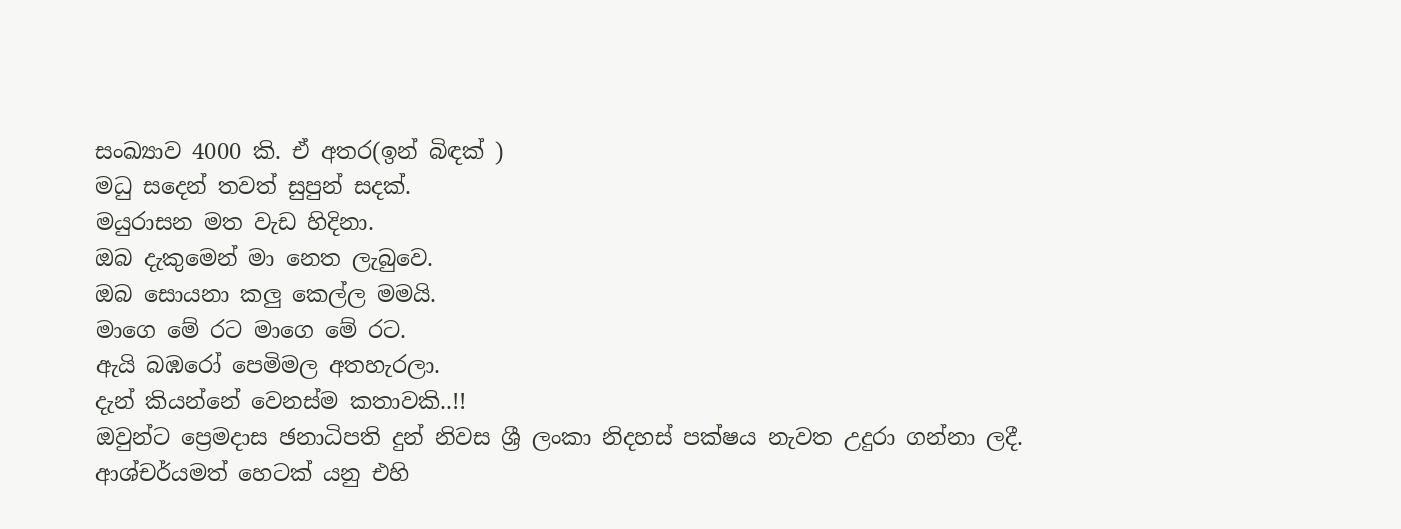සංඛ්‍යාව 4000 කි. ඒ අතර(ඉන් බිඳක් )
මධු සදෙන් තවත් සුපුන් සදක්.
මයුරාසන මත වැඩ හිදිනා.
ඔබ දැකුමෙන් මා නෙත ලැබුවෙ.
ඔබ සොයනා කලු කෙල්ල මමයි.
මාගෙ මේ රට මාගෙ මේ රට.
ඇයි බඹරෝ පෙමිමල අතහැරලා.
දැන් කියන්නේ වෙනස්ම කතාවකි..!!
ඔවුන්ට ප්‍රෙමදාස ඡනාධිපති දුන් නිවස ශ්‍රී ලංකා නිදහස් පක්ෂය නැවත උදුරා ගන්නා ලදී. ආශ්චර්යමත් හෙටක් යනු එහි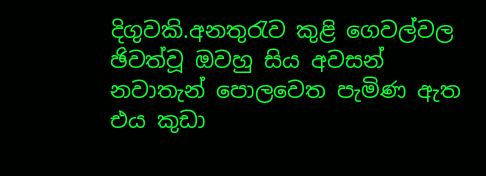දිගුවකි.අනතුරැව කුළි ගෙවල්වල ඡිවත්වූ ඔවහු සිය අවසන් නවාතැන් පොලවෙත පැමිණ ඇත එය කුඩා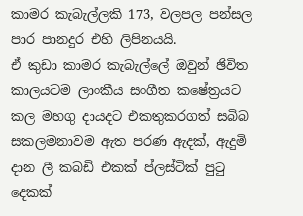කාමර කැබැල්ලකි 173, වලපල පන්සල පාර පානදුර එහි ලිපිනයයි.
ඒ කුඩා කාමර කැබැල්ලේ ඔවුන් ඡිවිත කාලයටම ලාංකීය සංගීත කෂේත්‍රයට කල මහගු දායදට එකතුකරගත් සබිබ සකලමනාවම ඇත පරණ ඇදක්, ඇදුමි දාන ලී කබඩි එකක් ප්ලස්ටික් පුටු දෙකක්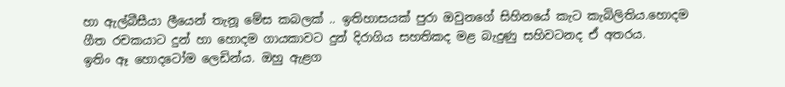හා ඇල්බීසීයා ලීයෙන් තැනූ මේස කබලක් .. ඉතිහාසයක් පුරා ඔවුනගේ සිහිනයේ කැට කැබිලිතිය.හොදම ගීත රචකයාට දුන් හා හොදම ගායකාවට දුන් දිරාගිය සහතිකද මළ බැදුණු සහිවටනද ඒ අතරය.
ඉතිං ඈ හොදටෝම ලෙඩින්ය. ඔහු ඇළග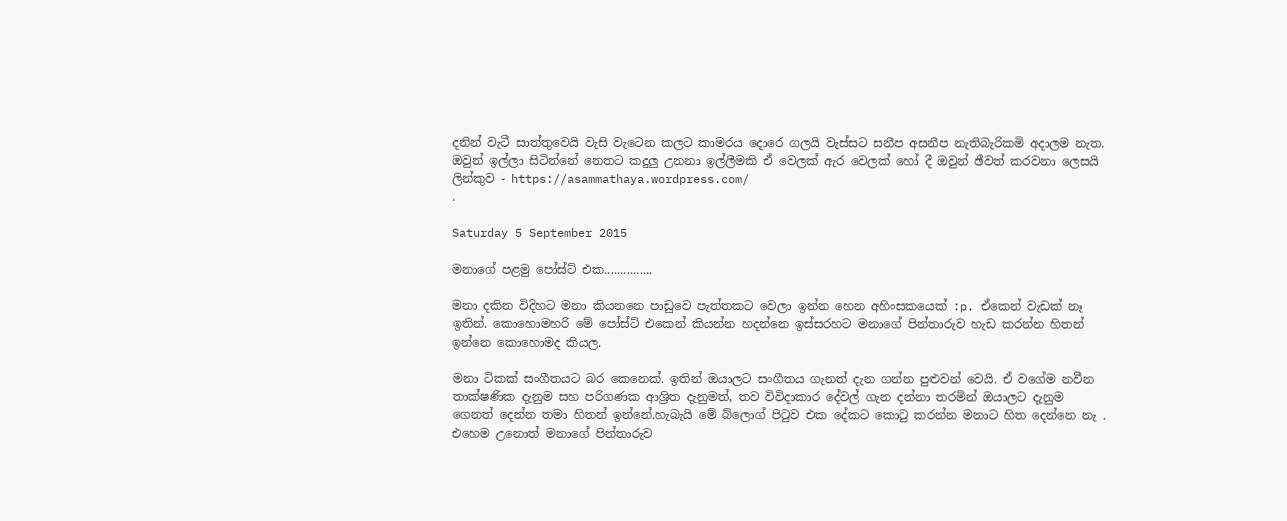දනින් වැටී සාත්තුවෙයි වැසි වැටෙන කලට කාමරය දොරෙ ගලයි වැස්සට සනීප අසනීප නැතිබැරිකමි අදාලම නැත.
ඔවුන් ඉල්ලා සිටින්නේ නෙතට කදුලු උනනා ඉල්ලීමකි ඒ වෙලක් ඇර වෙලක් හෝ දී ඔවුන් ඡීවත් කරවනා ලෙසයි
ලින්කුව - https://asammathaya.wordpress.com/
.

Saturday 5 September 2015

මනාගේ පළමු පෝස්ට් එක...............

මනා දකින විදිහට මනා කියනනෙ පාඩුවෙ පැත්තකට වෙලා ඉන්න හෙන අහිංසකයෙක් :p. ඒකෙන් වැඩක් නෑ ඉතින්. කොහොමහරි මේ පෝස්ට් එකෙන් කියන්න හදන්නෙ ඉස්සරහට මනාගේ පින්තාරුව හැඩ කරන්න හිතන් ඉන්නෙ කොහොමද කියල.

මනා ටිකක් සංගීතයට බර කෙනෙක්. ඉතින් ඔයාලට සංගීතය ගැනත් දැන ගන්න පුළුවන් වෙයි. ඒ වගේම නවීන තාක්ෂණික දැනුම සහ පරිගණක ආශ්‍රිත දැනුමත්, තව විවිදාකාර දේවල් ගැන දන්නා තරමින් ඔයාලට දැනුම ගෙනත් දෙන්න තමා හිතන් ඉන්නේ.හැබැයි මේ බ්ලොග් පිටුව එක දේකට කොටු කරන්න මනාට හිත දෙන්නෙ නැ . එහෙම උනොත් මනාගේ පින්තාරුව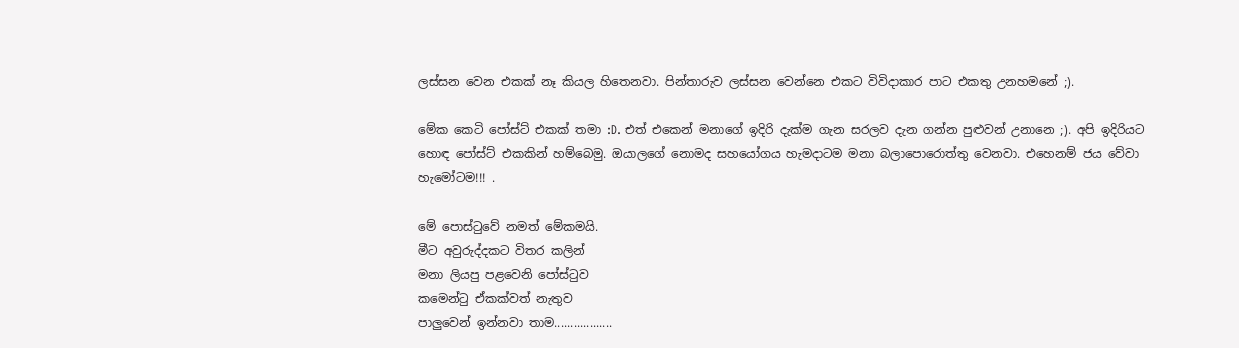ලස්සන වෙන එකක් නෑ කියල හිතෙනවා. පින්තාරුව ලස්සන වෙන්නෙ එකට විවිදාකාර පාට එකතු උනහමනේ ;).

මේක කෙටි පෝස්ට් එකක් තමා :D. එත් එකෙන් මනාගේ ඉදිරි දැක්ම ගැන සරලව දැන ගන්න පුළුවන් උනානෙ ;). අපි ඉදිරියට හොඳ පෝස්ට් එකකින් හම්බෙමු. ඔයාලගේ නොමද සහයෝගය හැමදාටම මනා බලාපොරොත්තු වෙනවා. එහෙනම් ජය වේවා හැමෝටම!!! .

මේ පොස්ටුවේ නමත් මේකමයි.
මීට අවුරුද්දකට විතර කලින්
මනා ලියපු පළවෙනි පෝස්ටුව
කමෙන්ටු ඒකක්වත් නැතුව
පාලුවෙන් ඉන්නවා තාම..................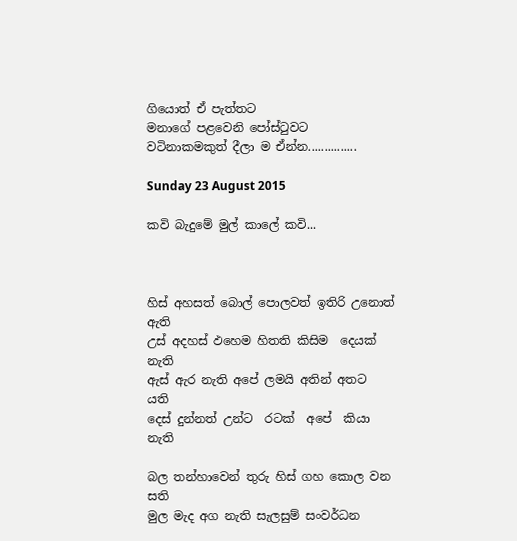ගියොත් ඒ පැත්තට
මනාගේ පළවෙනි පෝස්ටුවට
වටිනාකමකුත් දීලා ම ඒන්න...............

Sunday 23 August 2015

කවි බැදුමේ මුල් කාලේ කවි...



හිස් අහසත් බොල් පොලවත් ඉතිරි උනොත්    ඇති
උස් අදහස් ඵහෙම හිතති කිසිම  දෙයක්           නැති
ඇස් ඇර නැති අපේ ලමයි අතින් අතට              යති
දෙස් දුන්නත් උන්ට  රටක්  අපේ  කියා            නැති

බල තන්හාවෙන් තුරු හිස් ගහ කොල වන        සති
මුල මැද අග නැති සැලසුම් සංවර්ධන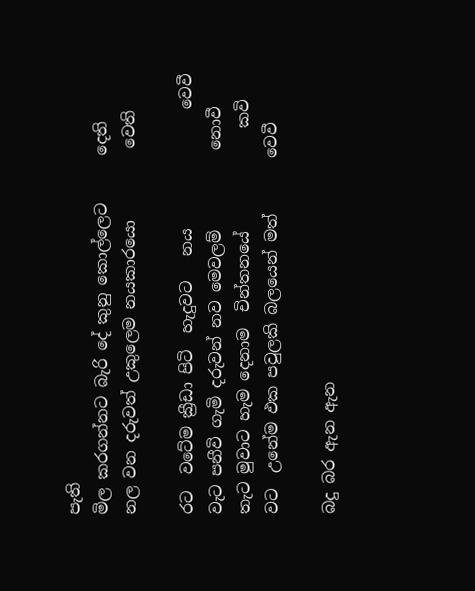පැති
මිල කරගන්නට බැරි දේ කුනු කොල්ලෙට      දෙති
නල වන දරුවත් උකුලෙම නයකාරයො         වෙති

රට  වටේම ක්‍රීඩා පිටි  හැදුවට   නය               වෙවී
වැට පනීවි ගැමි දරුවන් නව මෙවලම්          නොවී
තැට මුවාට හැම දෙනාම  චින්තනයේ             කවි
වට  උනේම ඵක පවුලකි බලයෙන් මත්       වෙවී

බදු බර ඇන ඇන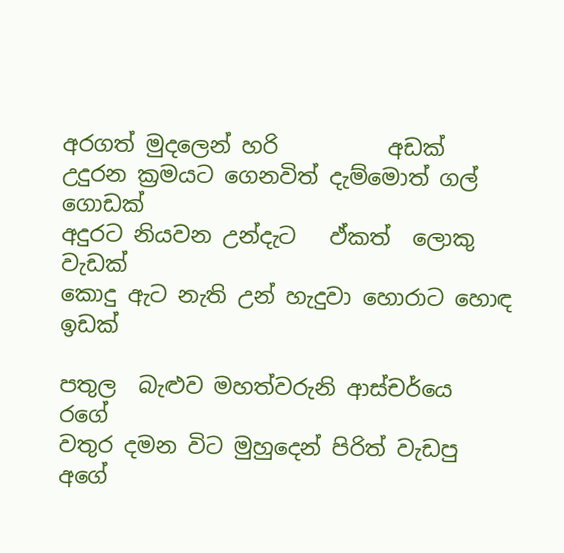අරගත් මුදලෙන් හරි          අඩක්
උදුරන ක්‍රමයට ගෙනවිත් දැම්මොත් ගල්  ගොඩක්
අදුරට නියවන උන්දැට   ඵ්කත්  ලොකු       වැඩක්
කොදු ඇට නැති උන් හැදුවා හොරාට හොඳ ඉඩක්

පතුල  බැළුව මහත්වරුනි ආස්චර්යෙ             ර‍ගේ
වතුර දමන විට මුහුදෙන් පිරිත් වැඩපු           අගේ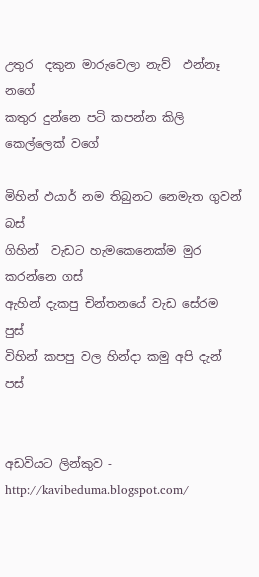උතුර  දකුන මාරුවෙලා නැව්  ඵන්නෑ          නගේ
කතුර දුන්නෙ පටි කපන්න කිලි කෙල්ලෙක් වගේ

මිහින් ඵයාර් නම තිබුනට නෙමැත ගුවන්       බස්
ගිහින්  වැඩට හැමකෙනෙක්ම මුර කරන්නෙ ගස්
ඇහින් දැකපු චින්තනයේ වැඩ සේරම           පුස්
විහින් කපපු වල හින්දා කමු අපි දැන්             පස්


අඩවියට ලින්කුව - http://kavibeduma.blogspot.com/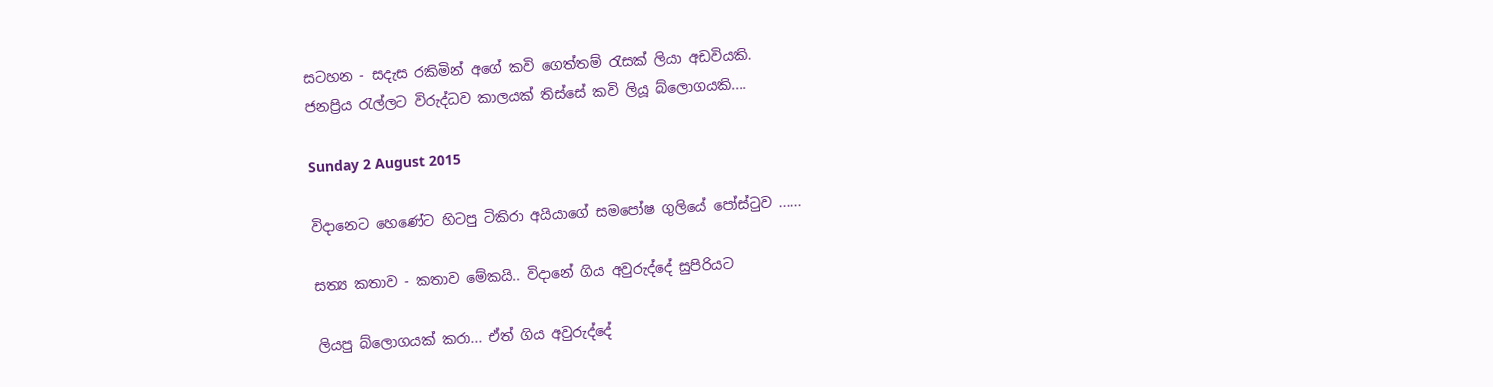සටහන - සදැස රකිමින් අගේ කවි ගෙත්තම් රැසක් ලියා අඩවියකි.
ජනප්‍රිය රැල්ලට විරුද්ධව කාලයක් තිස්සේ කවි ලියූ බ්ලොගයකි....

Sunday 2 August 2015

විදානෙට හෙණේට හිටපු ටිකිරා අයියාගේ සමපෝෂ ගුලියේ පෝස්ටුව ......

සත්‍ය කතාව - කතාව මේකයි.. විදානේ ගිය අවුරුද්දේ සුපිරියට

ලියපු බ්ලොගයක් කරා... ඒත් ගිය අවුරුද්දේ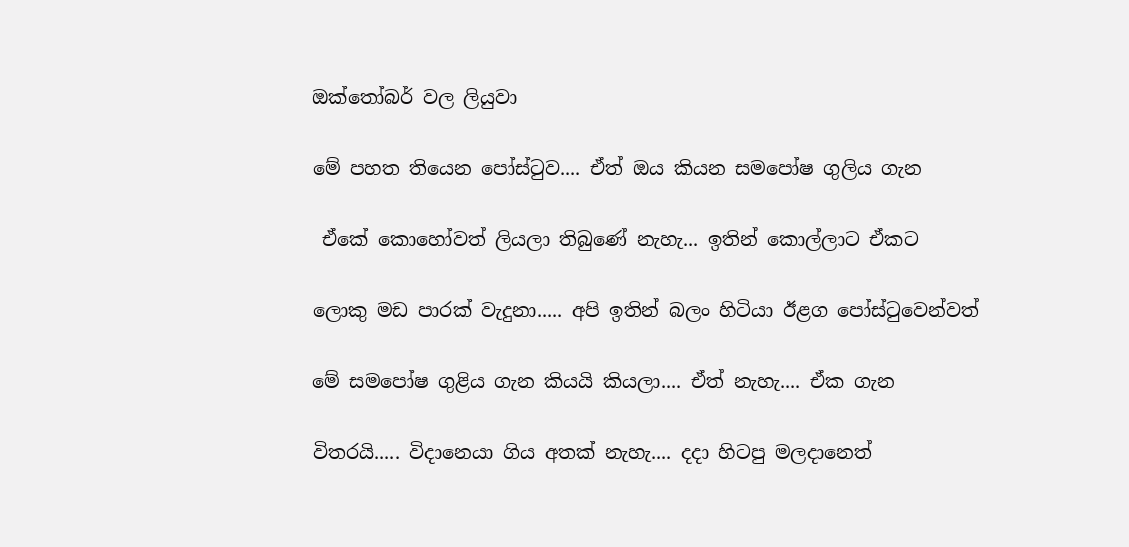ඔක්තෝබර් වල ලියුවා

මේ පහත තියෙන පෝස්ටුව.... ඒත් ඔය කියන සමපෝෂ ගුලිය ගැන

 ඒකේ කොහෝවත් ලියලා තිබුණේ නැහැ... ඉතින් කොල්ලාට ඒකට

ලොකු මඩ පාරක් වැදුනා..... අපි ඉතින් බලං හිටියා ඊළග පෝස්ටුවෙන්වත්

මේ සමපෝෂ ගුළිය ගැන කියයි කියලා.... ඒත් නැහැ.... ඒක ගැන

විතරයි..... විදානෙයා ගිය අතක් නැහැ.... දදා හිටපු මලදානෙත්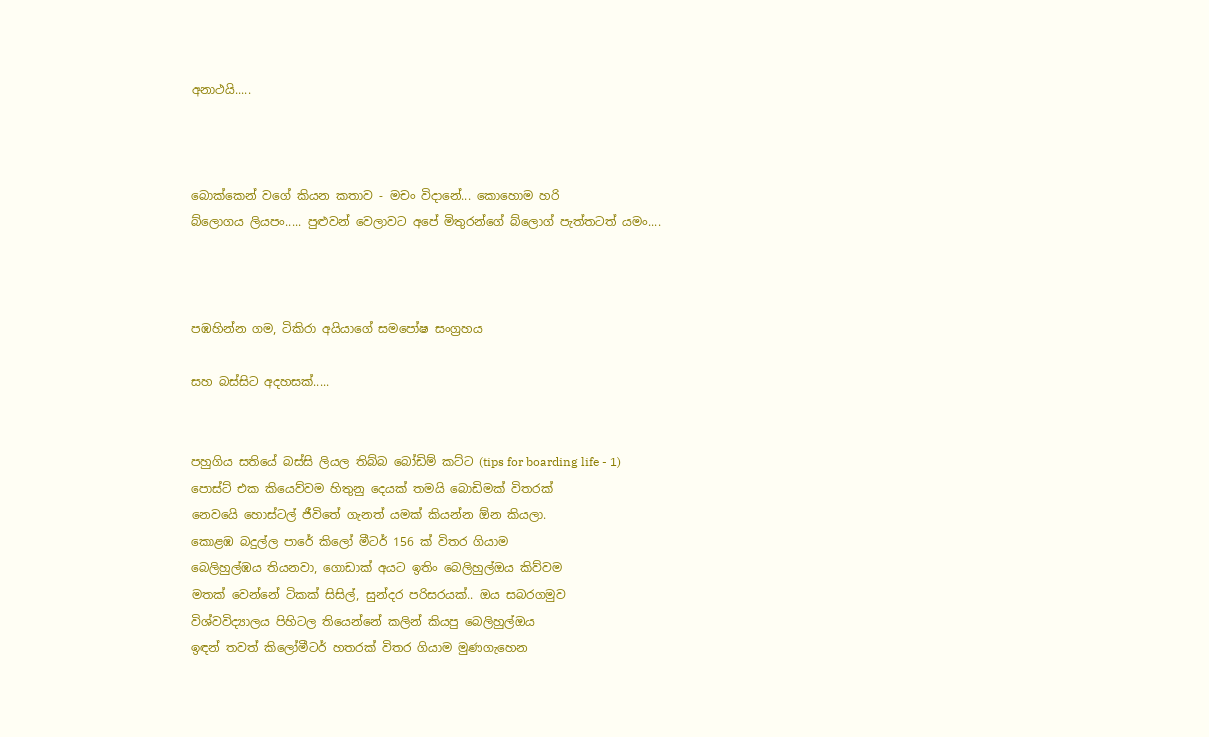අනාථයි.....



බොක්කෙන් වගේ කියන කතාව - මචං විදානේ... කොහොම හරි
බ්ලොගය ලියපං..... පුළුවන් වෙලාවට අපේ මිතුරන්ගේ බ්ලොග් පැත්තටත් යමං....



පඹහින්න ගම, ටිකිරා අයියාගේ සමපෝෂ සංග්‍රහය

සහ බස්සිට අදහසක්.....


පහුගිය සතියේ බස්සි ලියල තිබ්බ බෝඩිම් කට්ට (tips for boarding life - 1)
පොස්ට් එක කියෙව්වම හිතුනු දෙයක් තමයි බොඩිමක් විතරක්
නෙවයෙි හොස්ටල් ජීවිතේ ගැනත් යමක් කියන්න ඕන කියලා.
කොළඹ බදුල්ල පාරේ කිලෝ මීටර් 156 ක් විතර ගියාම
බෙලිහුල්ඹය තියනවා, ගොඩාක් අයට ඉතිං බෙලිහුල්ඔය කිව්වම
මතක් වෙන්නේ ටිකක් සිසිල්, සුන්දර පරිසරයක්.. ඔය සබරගමුව
විශ්වවිද්‍යාලය පිහිටල තියෙන්නේ කලින් කියපු බෙලිහුල්ඔය
ඉඳන් තවත් කිලෝමීටර් හතරක් විතර ගියාම මුණගැහෙන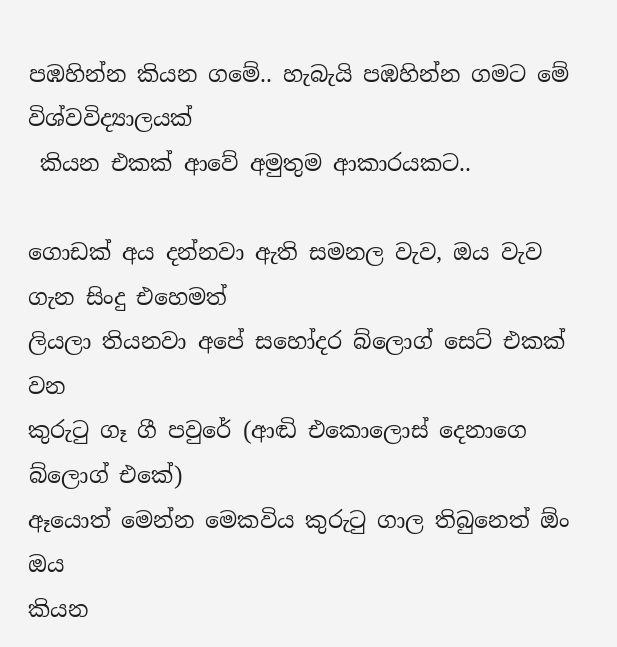පඹහින්න කියන ගමේ.. හැබැයි පඹහින්න ගමට මේ විශ්වවිද්‍යාලයක්
 කියන එකක් ආවේ අමුතුම ආකාරයකට..

ගොඩක් අය දන්නවා ඇති සමනල වැව, ඔය වැව ගැන සිංදු එහෙමත්
ලියලා තියනවා අපේ සහෝදර බ්ලොග් සෙට් එකක් වන
කුරුටු ගෑ ගී පවුරේ (ආඬි එකොලොස් දෙනාගෙ බ්ලොග් එකේ)
ඈයොත් මෙන්න මෙකවිය කුරුටු ගාල තිබුනෙත් ඕං ඔය
කියන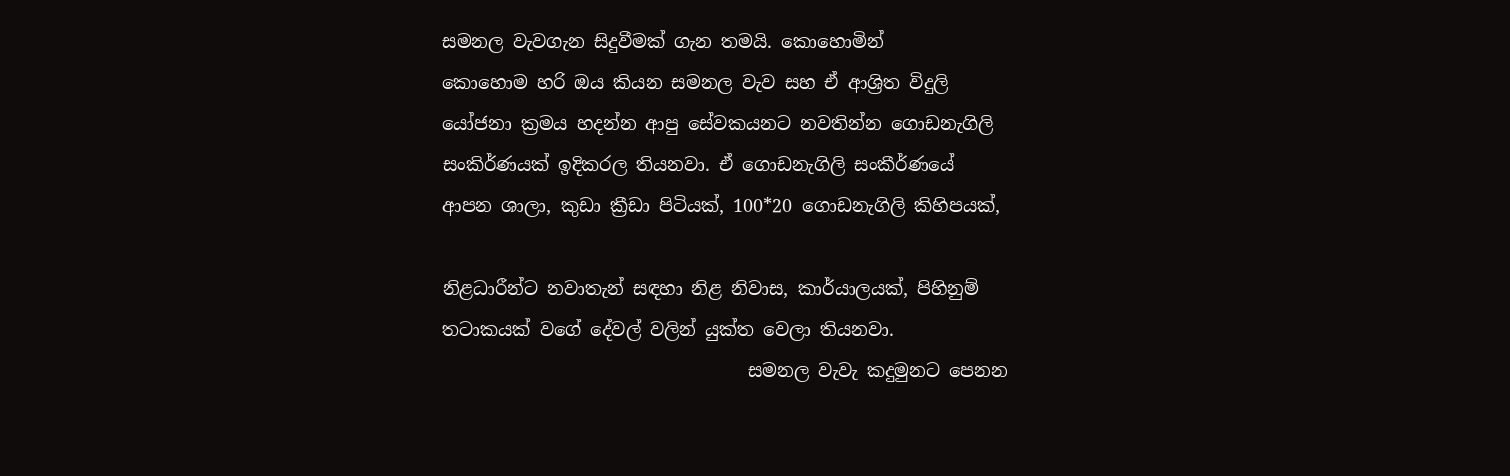සමනල වැවගැන සිදුවීමක් ගැන තමයි. කොහොමින්
කොහොම හරි ඔය කියන සමනල වැව සහ ඒ ආශ්‍රිත විදුලි
යෝජනා ක්‍රමය හදන්න ආපු සේවකයනට නවතින්න ගොඩනැගිලි
සංකිර්ණයක් ඉදිකරල තියනවා. ඒ ගොඩනැගිලි සංකීර්ණයේ
ආපන ශාලා, කුඩා ක්‍රීඩා පිටියක්, 100*20 ගොඩනැගිලි කිහිපයක්,

නිළධාරීන්ට නවාතැන් සඳහා නිළ නිවාස, කාර්යාලයක්, පිහිනුම්
තටාකයක් වගේ දේවල් වලින් යුක්ත වෙලා තියනවා.
                                  සමනල වැවැ කදුමුනට පෙනන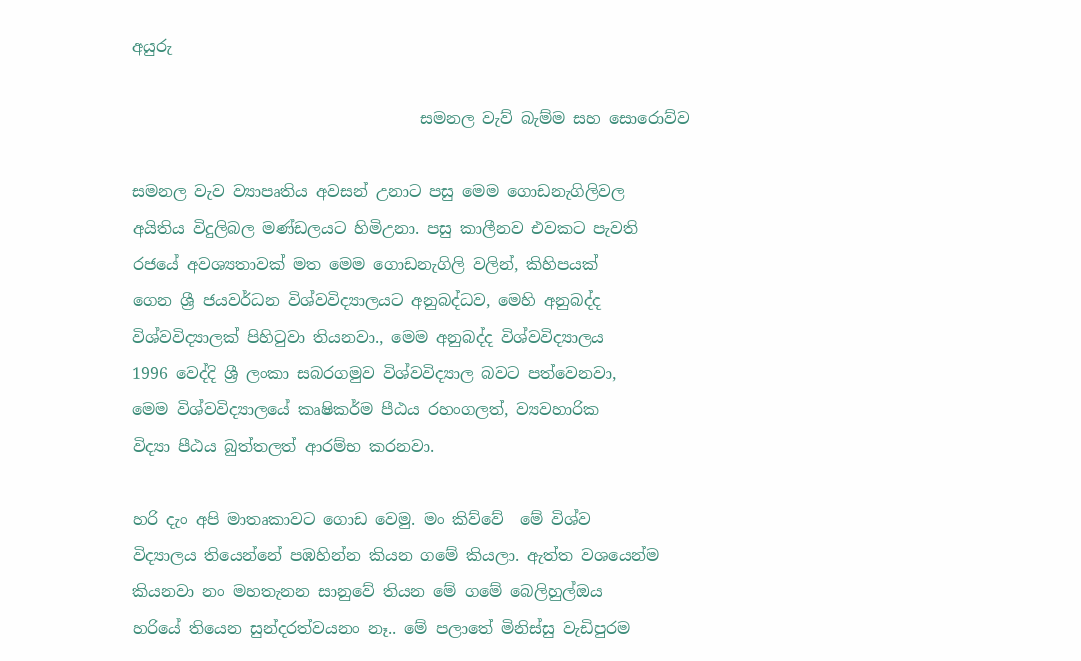අයුරු

                                    සමනල වැව් බැම්ම සහ සොරොව්ව

සමනල වැව ව්‍යාපෘතිය අවසන් උනාට පසු මෙම ගොඩනැගිලිවල
අයිතිය විදුලිබල මණ්ඩලයට හිමිඋනා. පසු කාලීනව එවකට පැවති
රජයේ අවශ්‍යතාවක් මත මෙම ගොඩනැගිලි වලින්, කිහිපයක්
ගෙන ශ්‍රී ජයවර්ධන විශ්වවිද්‍යාලයට අනුබද්ධව, මෙහි අනුබද්ද
විශ්වවිද්‍යාලක් පිහිටුවා තියනවා., මෙම අනුබද්ද විශ්වවිද්‍යාලය
1996 වෙද්දි ශ්‍රී ලංකා සබරගමුව විශ්වවිද්‍යාල බවට පත්වෙනවා,
මෙම විශ්වවිද්‍යාලයේ කෘෂිකර්ම පීඨය රහංගලත්, ව්‍යවහාරික
විද්‍යා පීඨය බුත්තලත් ආරම්භ කරනවා.

හරි දැං අපි මාතෘකාවට ගොඩ වෙමු. මං කිව්වේ  මේ විශ්ව
විද්‍යාලය තියෙන්නේ පඹහින්න කියන ගමේ කියලා. ඇත්ත වශයෙන්ම
කියනවා නං මහතැනන සානුවේ තියන මේ ගමේ බෙලිහුල්ඔය
හරියේ තියෙන සුන්දරත්වයනං නෑ.. මේ පලාතේ මිනිස්සු වැඩිපුරම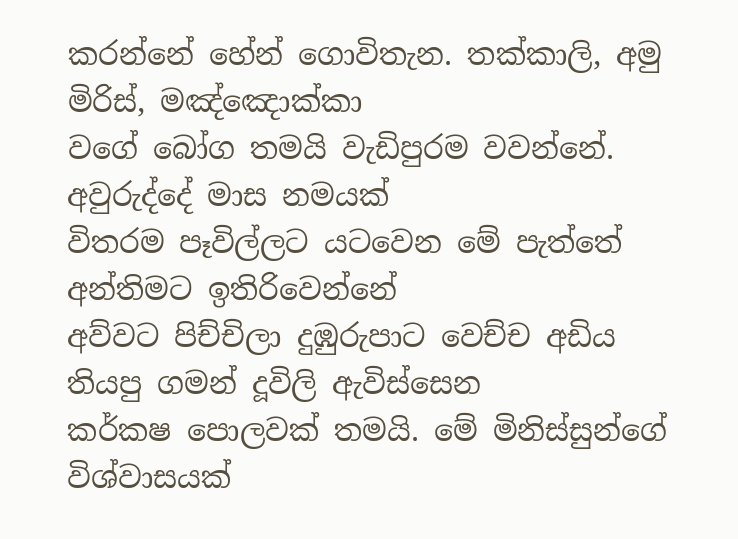කරන්නේ හේන් ගොවිතැන. තක්කාලි, අමු මිරිස්, මඤ්ඤොක්කා
වගේ බෝග තමයි වැඩිපුරම වවන්නේ.  අවුරුද්දේ මාස නමයක්
විතරම පෑවිල්ලට යටවෙන මේ පැත්තේ අන්තිමට ඉතිරිවෙන්නේ
අව්වට පිච්චිලා දුඹුරුපාට වෙච්ච අඩිය තියපු ගමන් දූවිලි ඇවිස්සෙන
කර්කෂ පොලවක් තමයි. මේ මිනිස්සුන්ගේ විශ්වාසයක්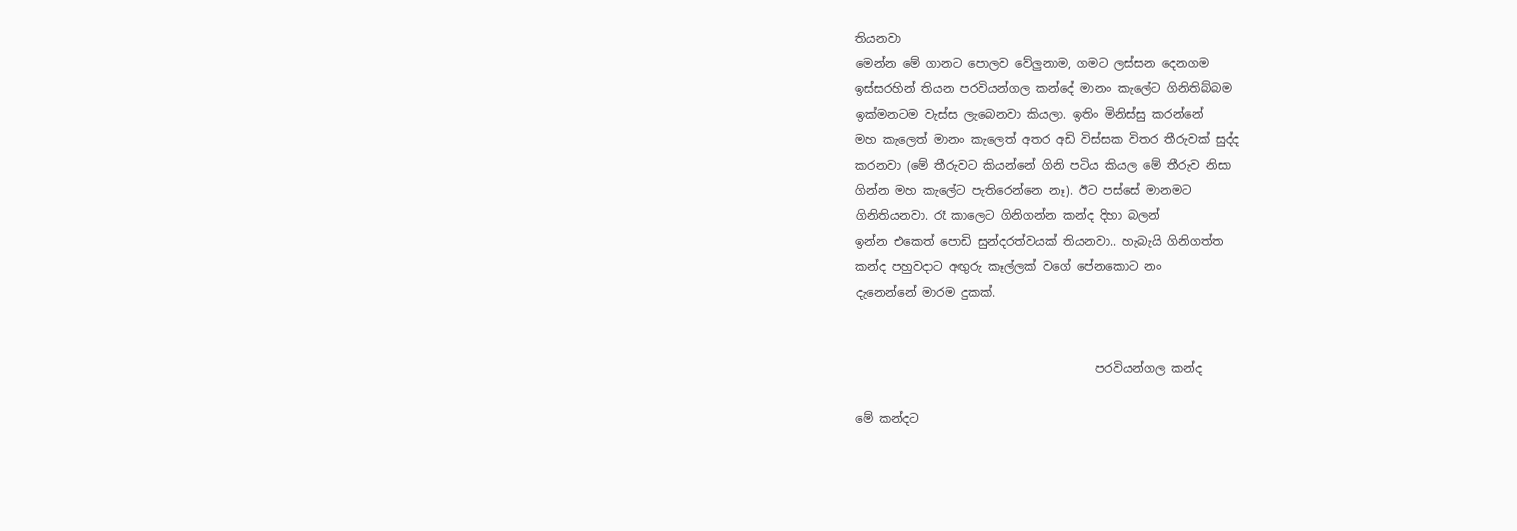තියනවා
මෙන්න මේ ගානට පොලව වේලුනාම, ගමට ලස්සන දෙනගම
ඉස්සරහින් තියන පරවියන්ගල කන්දේ මානං කැලේට ගිනිතිබ්බම
ඉක්මනටම වැස්ස ලැබෙනවා කියලා. ඉතිං මිනිස්සු කරන්නේ
මහ කැලෙත් මානං කැලෙත් අතර අඩි විස්සක විතර තීරුවක් සුද්ද
කරනවා (මේ තීරුවට කියන්නේ ගිනි පටිය කියල මේ තීරුව නිසා
ගින්න මහ කැලේට පැතිරෙන්නෙ නෑ). ඊට පස්සේ මානමට
ගිනිතියනවා. රෑ කාලෙට ගිනිගන්න කන්ද දිහා බලන්
ඉන්න එකෙත් පොඩි සුන්දරත්වයක් තියනවා.. හැබැයි ගිනිගත්ත
කන්ද පහුවදාට අඟුරු කෑල්ලක් වගේ පේනකොට නං
දැනෙන්නේ මාරම දුකක්.


                                        පරවියන්ගල කන්ද

මේ කන්දට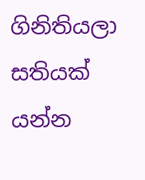ගිනිතියලා සතියක් යන්න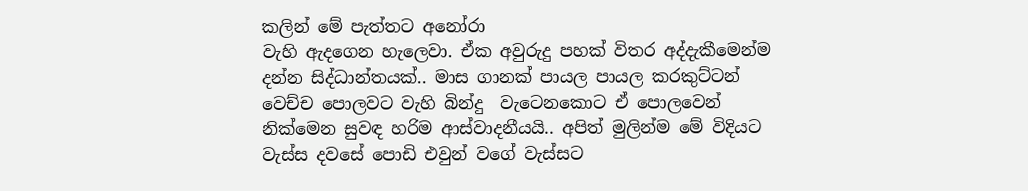කලින් මේ පැත්තට අනෝරා
වැහි ඇදගෙන හැලෙවා. ඒක අවුරුදු පහක් විතර අද්දැකීමෙන්ම
දන්න සිද්ධාන්තයක්.. මාස ගානක් පායල පායල කරකුට්ටන්
වෙච්ච පොලවට වැහි බින්දු  වැටෙනකොට ඒ පොලවෙන්
නික්මෙන සුවඳ හරිම ආස්වාදනීයයි.. අපිත් මුලින්ම මේ විදියට
වැස්ස දවසේ පොඩි එවුන් වගේ වැස්සට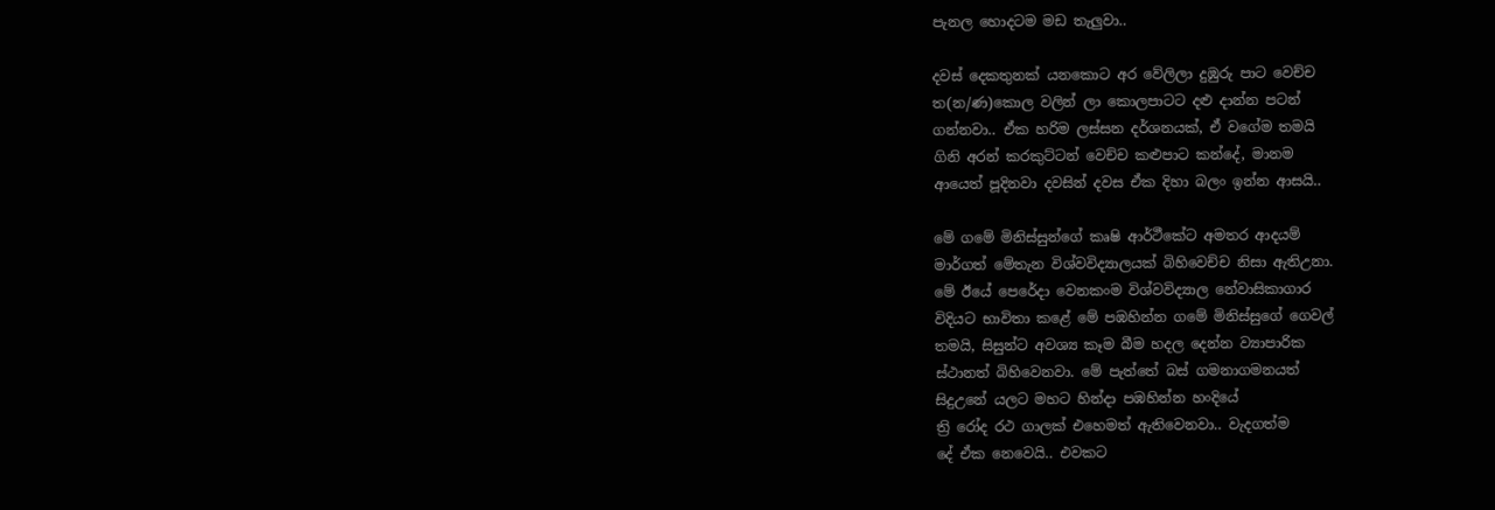පැනල හොදටම මඩ තැලුවා..

දවස් දෙකතුනක් යනකොට අර වේලිලා දුඹුරු පාට වෙච්ච
ත(න/ණ)කොල වලින් ලා කොලපාටට දළු දාන්න පටන්
ගන්නවා.. ඒක හරිම ලස්සන දර්ශනයක්, ඒ වගේම තමයි
ගිනි අරන් කරකුට්ටන් වෙච්ච කළුපාට කන්දේ, මානම
ආයෙත් පූදිනවා දවසින් දවස ඒක දිහා බලං ඉන්න ආසයි..

මේ ගමේ මිනිස්සුන්ගේ කෘෂි ආර්ථීකේට අමතර ආදයම්
මාර්ගත් මේතැන විශ්වවිද්‍යාලයක් බිහිවෙච්ච නිසා ඇතිඋනා.
මේ ඊයේ පෙරේදා වෙනකංම විශ්වවිද්‍යාල නේවාසිකාගාර
විදියට භාවිතා කළේ මේ පඹහින්න ගමේ මිනිස්සුගේ ගෙවල්
තමයි, සිසුන්ට අවශ්‍ය කෑම බීම හදල දෙන්න ව්‍යාපාරික
ස්ථානත් බිහිවෙනවා. මේ පැත්තේ බස් ගමනාගමනයත්
සිදුඋනේ යලට මහට හින්දා පඹහින්න හංදියේ
ත්‍රි රෝද රථ ගාලක් එහෙමත් ඇතිවෙනවා.. වැදගත්ම
දේ ඒක නෙවෙයි.. එවකට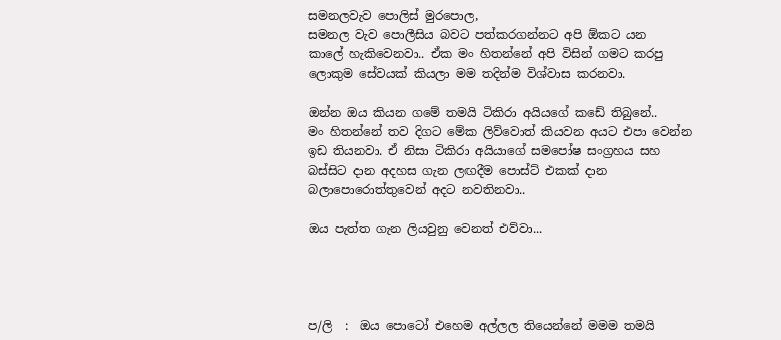සමනලවැව පොලිස් මුරපොල,
සමනල වැව පොලීසිය බවට පත්කරගන්නට අපි ඕකට යන
කාලේ හැකිවෙනවා.. ඒක මං හිතන්නේ අපි විසින් ගමට කරපු
ලොකුම සේවයක් කියලා මම තදින්ම විශ්වාස කරනවා.

ඔන්න ඔය කියන ගමේ තමයි ටිකිරා අයියගේ කඩේ තිබුනේ..
මං හිතන්නේ තව දිගට මේක ලිව්වොත් කියවන අයට එපා වෙන්න
ඉඩ තියනවා. ඒ නිසා ටිකිරා අයියාගේ සමපෝෂ සංග්‍රහය සහ
බස්සිට දාන අදහස ගැන ලඟදීම පොස්ට් එකක් දාන
බලාපොරොත්තුවෙන් අදට නවතිනවා..

ඔය පැත්ත ගැන ලියවුනු වෙනත් එව්වා...




ප/ලි  :  ඔය පොටෝ එහෙම අල්ලල තියෙන්නේ මමම තමයි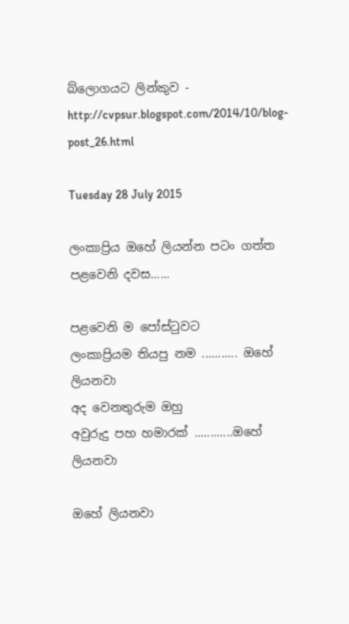බ්ලොගයට ලින්කුව - http://cvpsur.blogspot.com/2014/10/blog-post_26.html

Tuesday 28 July 2015

ලංකාප්‍රිය ඔහේ ලියන්න පටං ගත්ත පළවෙනි දවස......

පළවෙනි ම පෝස්ටුවට
ලංකාප්‍රියම තියපු නම ........... ඔහේ ලියනවා
අද වෙනතුරුම ඔහු
අවුරුදු පහ හමාරක් ............ඔහේ ලියනවා

ඔහේ ලියනවා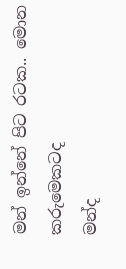මන් ඉන්නේ පිට රටක.. මොන කරුමෙකටද
මන්ද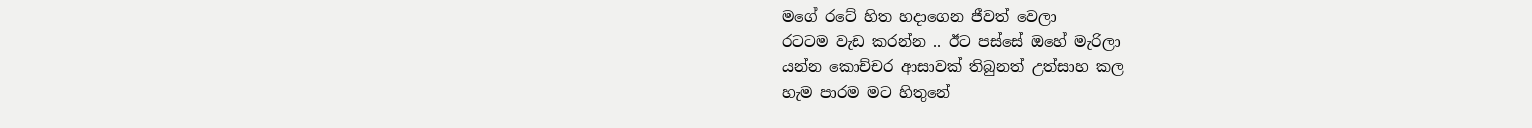මගේ රටේ හිත හදාගෙන ජීවත් වෙලා
රටටම වැඩ කරන්න .. ඊට පස්සේ ඔහේ මැරිලා
යන්න කොච්චර ආසාවක් තිබුනත් උත්සාහ කල
හැම පාරම මට හිතුනේ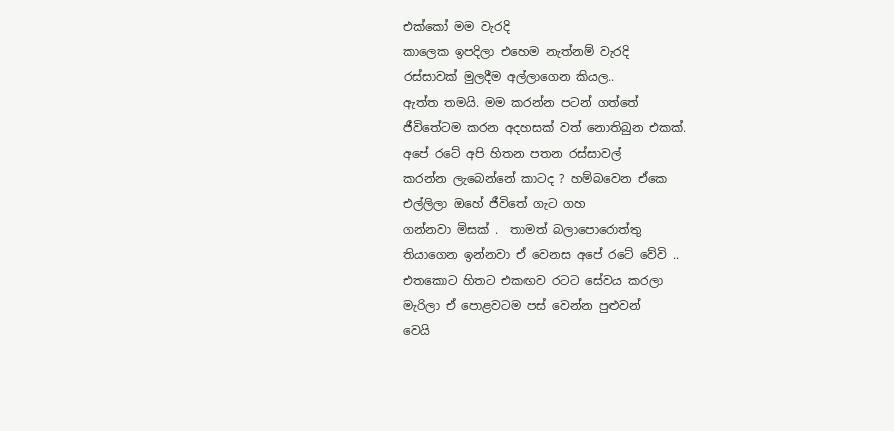එක්කෝ මම වැරදි
කාලෙක ඉපදිලා එහෙම නැත්නම් වැරදි
රස්සාවක් මුලදීම අල්ලාගෙන කියල..
ඇත්ත තමයි. මම කරන්න පටන් ගත්තේ
ජීවිතේටම කරන අදහසක් වත් නොතිබුන එකක්.
අපේ රටේ අපි හිතන පතන රස්සාවල්
කරන්න ලැබෙන්නේ කාටද ? හම්බවෙන ඒකෙ
එල්ලිලා ඔහේ ජීවිතේ ගැට ගහ
ගන්නවා මිසක් .  තාමත් බලාපොරොත්තු
තියාගෙන ඉන්නවා ඒ වෙනස අපේ රටේ වේවි ..
එතකොට හිතට එකඟව රටට සේවය කරලා
මැරිලා ඒ පොළවටම පස් වෙන්න පුළුවන්
වෙයි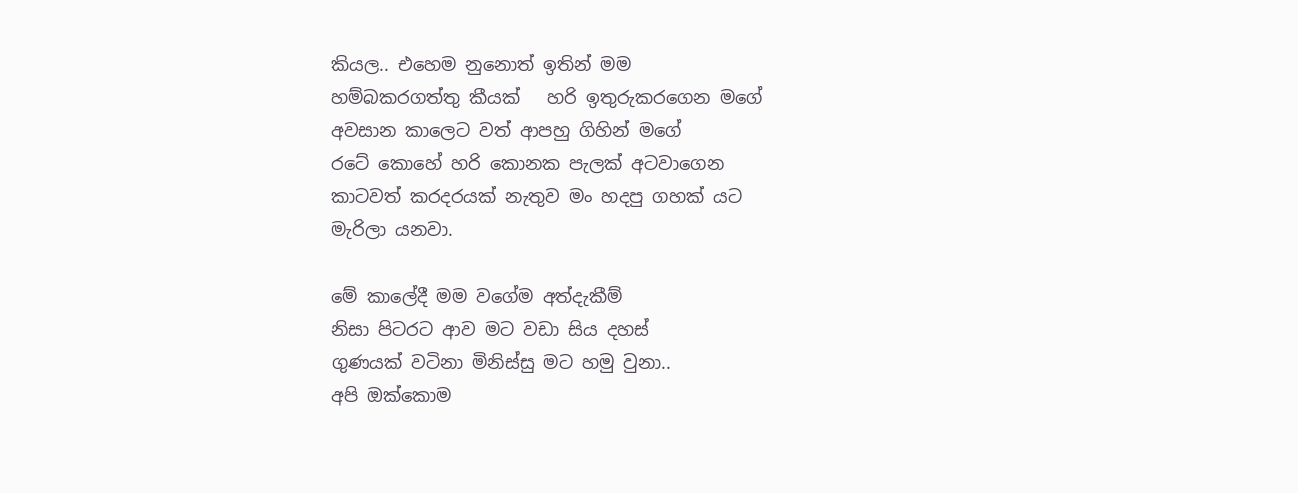කියල.. එහෙම නුනොත් ඉතින් මම
හම්බකරගත්තු කීයක්   හරි ඉතුරුකරගෙන මගේ
අවසාන කාලෙට වත් ආපහු ගිහින් මගේ
රටේ කොහේ හරි කොනක පැලක් අටවාගෙන
කාටවත් කරදරයක් නැතුව මං හදපු ගහක් යට
මැරිලා යනවා.

මේ කාලේදී මම වගේම අත්දැකීම්
නිසා පිටරට ආව මට වඩා සිය දහස්
ගුණයක් වටිනා මිනිස්සු මට හමු වුනා..
අපි ඔක්කොම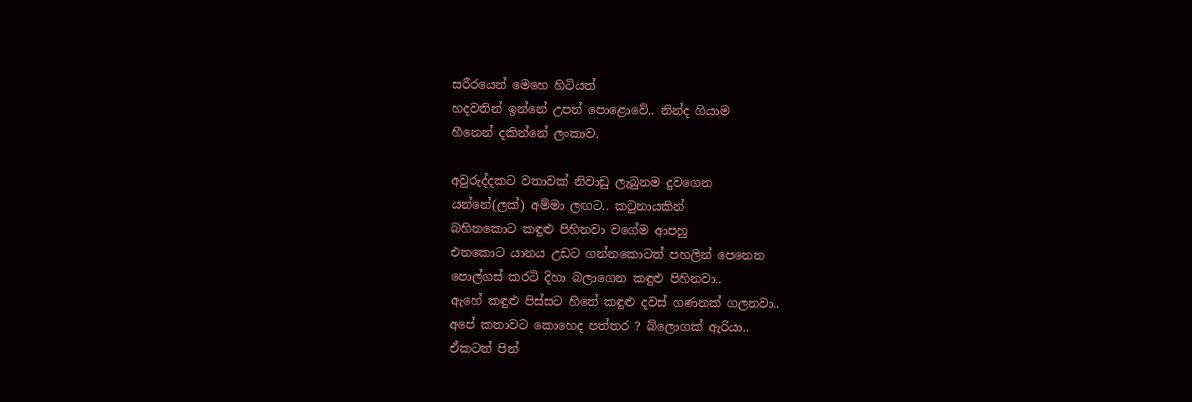සරීරයෙන් මෙහෙ හිටියත්
හදවතින් ඉන්නේ උපන් පොළොවේ.. නින්ද ගියාම
හීනෙන් දකින්නේ ලංකාව.

අවුරුද්දකට වතාවක් නිවාඩු ලැබුනම දුවගෙන
යන්නේ(ලක්) අම්මා ලඟට.. කටුනායකින්
බහිනකොට කඳුළු පිහිනවා වගේම ආපහු
එනකොට යානය උඩට ගන්නකොටත් පහලින් පෙනෙන
පොල්ගස් කරටි දිහා බලාගෙන කඳුළු පිහිනවා..
ඇහේ කඳුළු පිස්සට හිතේ කඳුළු දවස් ගණනක් ගලනවා..
අපේ කතාවට කොහෙද පත්තර ? බ්ලොගක් ඇරියා..
ඒකටත් පින්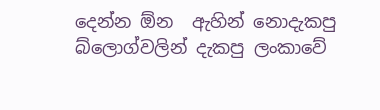දෙන්න ඕන  ඇහින් නොදැකපු
බ්ලොග්වලින් දැකපු ලංකාවේ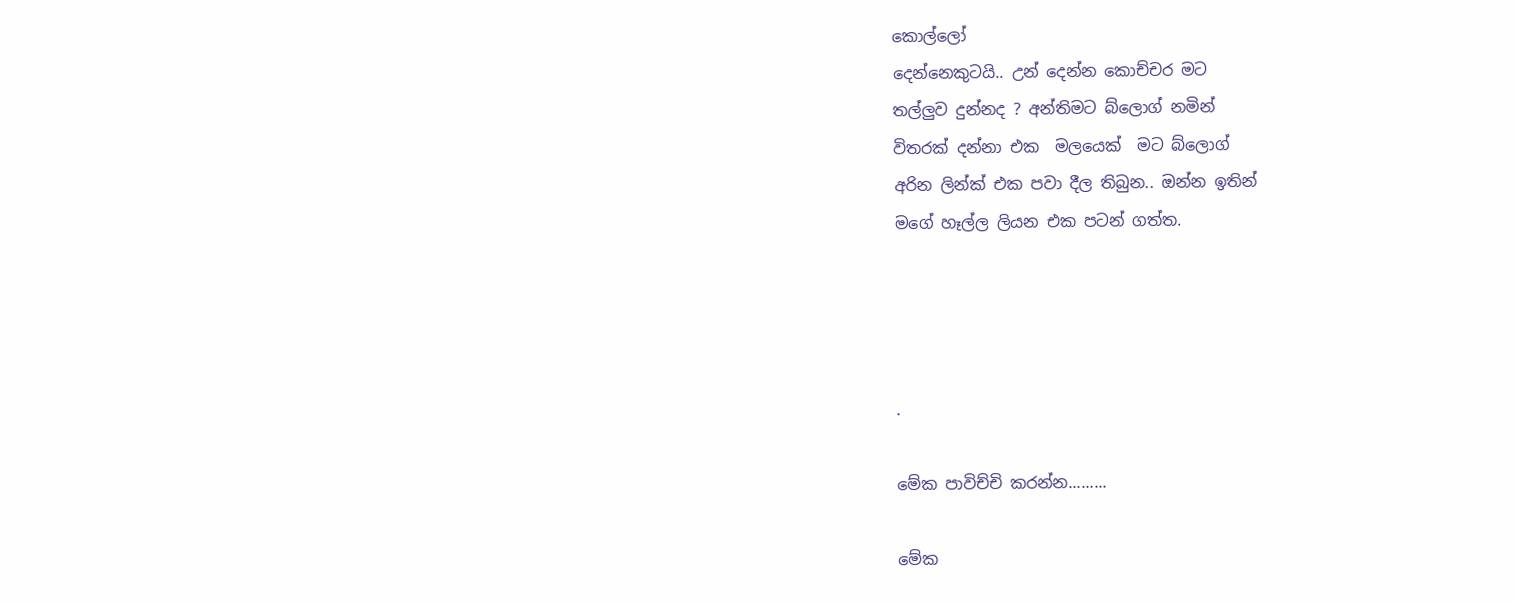කොල්ලෝ
දෙන්නෙකුටයි.. උන් දෙන්න කොච්චර මට
තල්ලුව දුන්නද ? අන්තිමට බ්ලොග් නමින්
විතරක් දන්නා එක  මලයෙක්  මට බ්ලොග්
අරින ලින්ක් එක පවා දීල තිබුන.. ඔන්න ඉතින්
මගේ හෑල්ල ලියන එක පටන් ගත්ත.




.

මේක පාවිච්චි කරන්න.........

මේක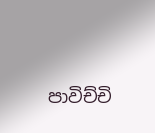පාවිච්චි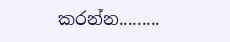කරන්න.........